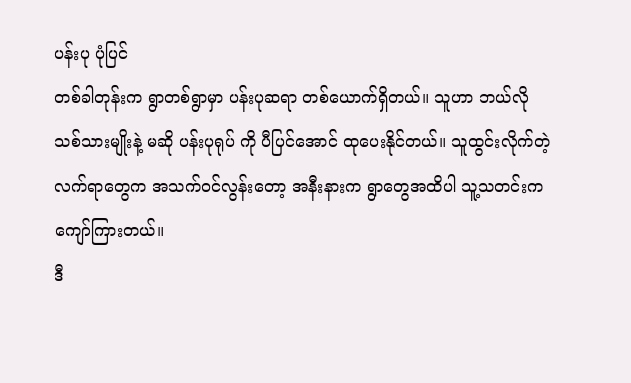ပန်းပု ပုံပြင်
တစ်ခါတုန်းက ရွာတစ်ရွာမှာ ပန်းပုဆရာ တစ်ယောက်ရှိတယ်။ သူဟာ ဘယ်လို သစ်သားမျိုးနဲ့ မဆို ပန်းပုရုပ် ကို ပီပြင်အောင် ထုပေးနိုင်တယ်။ သူထွင်းလိုက်တဲ့ လက်ရာတွေက အသက်၀င်လွန်းတော့ အနီးနားက ရွာတွေအထိပါ သူ့သတင်းက ကျော်ကြားတယ်။
ဒီ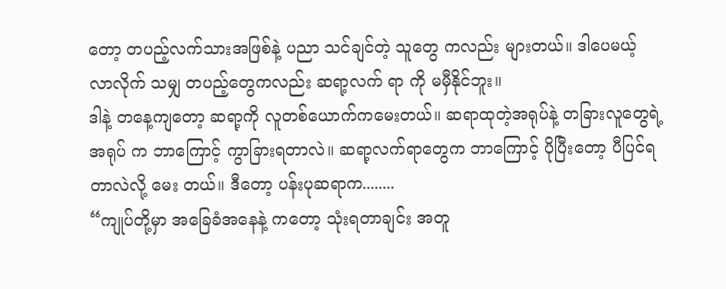တော့ တပည့်လက်သားအဖြစ်နဲ့ ပညာ သင်ချင်တဲ့ သူတွေ ကလည်း များတယ်။ ဒါပေမယ့် လာလိုက် သမျှ တပည့်တွေကလည်း ဆရာ့လက် ရာ ကို မမှီနိုင်ဘူး။
ဒါနဲ့ တနေ့ကျတော့ ဆရာ့ကို လူတစ်ယောက်ကမေးတယ်။ ဆရာထုတဲ့အရုပ်နဲ့ တခြားလူတွေရဲ့ အရုပ် က ဘာကြောင့် ကွာခြားရတာလဲ။ ဆရာ့လက်ရာတွေက ဘာကြောင့် ပိုပြီးတော့ ပီပြင်ရတာလဲလို့ မေး တယ်။ ဒီတော့ ပန်းပုဆရာက........
“ကျုပ်တို့မှာ အခြေခံအနေနဲ့ ကတော့ သုံးရတာချင်း အတူ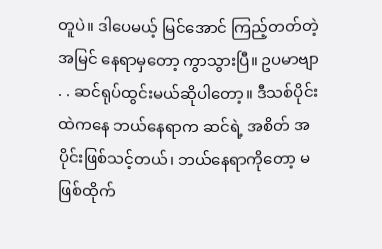တူပဲ။ ဒါပေမယ့် မြင်အောင် ကြည့်တတ်တဲ့ အမြင် နေရာမှတော့ ကွာသွားပြီ။ ဥပမာဗျာ . . ဆင်ရုပ်ထွင်းမယ်ဆိုပါတော့။ ဒီသစ်ပိုင်းထဲကနေ ဘယ်နေရာက ဆင်ရဲ့ အစိတ် အပိုင်းဖြစ်သင့်တယ်၊ ဘယ်နေရာကိုတော့ မဖြစ်ထိုက်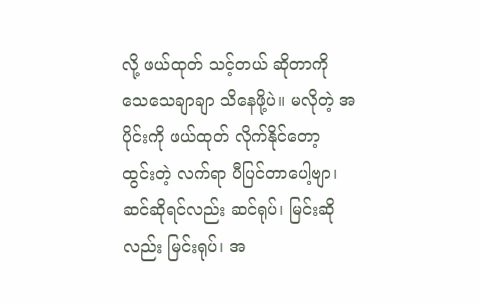လို့ ဖယ်ထုတ် သင့်တယ် ဆိုတာကို သေသေချာချာ သိနေဖို့ပဲ။ မလိုတဲ့ အပိုင်းကို ဖယ်ထုတ် လိုက်နိုင်တော့ ထွင်းတဲ့ လက်ရာ ပီပြင်တာပေါ့ဗျာ၊ ဆင်ဆိုရင်လည်း ဆင်ရုပ်၊ မြင်းဆိုလည်း မြင်းရုပ်၊ အ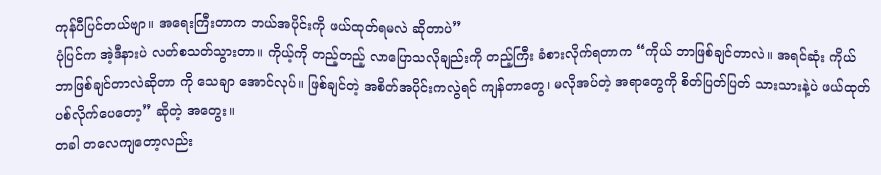ကုန်ပီပြင်တယ်ဗျာ။ အရေးကြီးတာက ဘယ်အပိုင်းကို ဖယ်ထုတ်ရမလဲ ဆိုတာပဲ”
ပုံပြင်က အဲ့ဒီနားပဲ လတ်စသတ်သွားတာ။ ကိုယ့်ကို တည့်တည့် လာပြောသလိုချည်းကို တည့်ကြီး ခံစားလိုက်ရတာက “ကိုယ် ဘာဖြစ်ချင်တာလဲ။ အရင်ဆုံး ကိုယ် ဘာဖြစ်ချင်တာလဲဆိုတာ ကို သေချာ အောင်လုပ်။ ဖြစ်ချင်တဲ့ အစိတ်အပိုင်းကလွဲရင် ကျန်တာတွေ၊ မလိုအပ်တဲ့ အရာတွေကို စိတ်ပြတ်ပြတ် သားသားနဲ့ပဲ ဖယ်ထုတ်ပစ်လိုက်ပေတော့” ဆိုတဲ့ အတွေး။
တခါ တလေကျတော့လည်း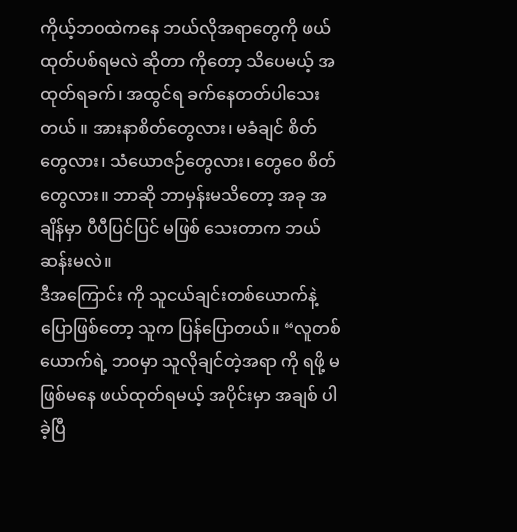ကိုယ့်ဘ၀ထဲကနေ ဘယ်လိုအရာတွေကို ဖယ်ထုတ်ပစ်ရမလဲ ဆိုတာ ကိုတော့ သိပေမယ့် အထုတ်ရခက်၊ အထွင်ရ ခက်နေတတ်ပါသေးတယ် ။ အားနာစိတ်တွေလား၊ မခံချင် စိတ်တွေလား၊ သံယောဇဉ်တွေလား၊ တွေဝေ စိတ်တွေလား။ ဘာဆို ဘာမှန်းမသိတော့ အခု အချိန်မှာ ပီပီပြင်ပြင် မဖြစ် သေးတာက ဘယ်ဆန်းမလဲ။
ဒီအကြောင်း ကို သူငယ်ချင်းတစ်ယောက်နဲ့ ပြောဖြစ်တော့ သူက ပြန်ပြောတယ်။ “လူတစ်ယောက်ရဲ့ ဘ၀မှာ သူလိုချင်တဲ့အရာ ကို ရဖို့ မဖြစ်မနေ ဖယ်ထုတ်ရမယ့် အပိုင်းမှာ အချစ် ပါခဲ့ပြီ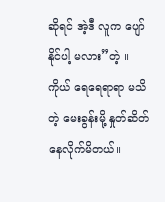ဆိုရင် အဲ့ဒီ လူက ပျော်နိုင်ပါ့ မလား”တဲ့ ။ ကိုယ် ရေရေရာရာ မသိတဲ့ မေးခွန်းမို့ နှုတ်ဆိတ်နေလိုက်မိတယ်။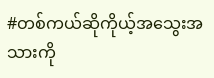#တစ်ကယ်ဆိုကိုယ့်အသွေးအသားကို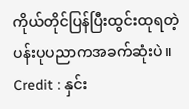ကိုယ်တိုင်ပြန်ပြီးထွင်းထုရတဲ့ပန်းပုပညာကအခက်ဆုံးပဲ။
Credit : နှင်း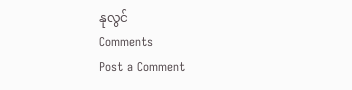နုလွင်
Comments
Post a Comment